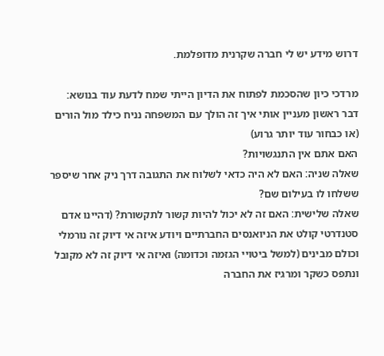דרוש מידע יש לי חברה שקרנית מדופלמת.

מרדכי כיון שהסכמת לפתוח את הדיון הייתי שמח לדעת עוד בנושא:
דבר ראשון מעניין אותי איך זה הולך עם המשפחה נניח כילד מול הורים (או כבחור עוד יותר גרוע)
האם אתם אין התנגשויות?
שאלה שניה: האם לא היה כדאי לשלוח את התגובה דרך ניק אחר שיספר ששלחו לו בעילום שם?
שאלה שלישית: האם זה לא יכול להיות קשור לתקשורת? (דהיינו אדם סטנדרטי קולט את הניואנסים החברתיים ויודע איזה אי דיוק זה נורמלי וכולם מבינים (למשל ביטויי הגזמה וכדומה) ואיזה אי דיוק זה לא מקובל ונתפס כשקר ומרגיז את החברה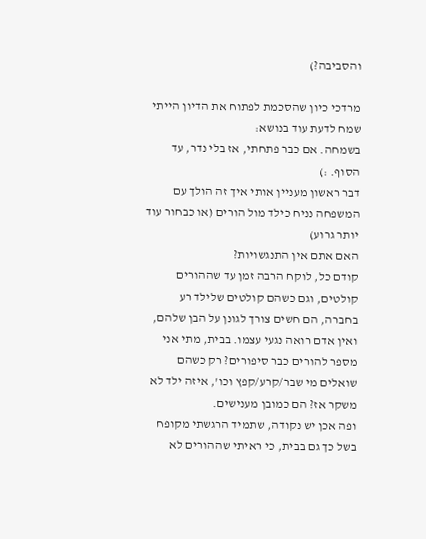והסביבה?)

מרדכי כיון שהסכמת לפתוח את הדיון הייתי שמח לדעת עוד בנושא:
בשמחה. אם כבר פתחתי, אז בלי נדר, עד הסוף. :)
דבר ראשון מעניין אותי איך זה הולך עם המשפחה נניח כילד מול הורים (או כבחור עוד יותר גרוע)
האם אתם אין התנגשויות?
קודם כל, לוקח הרבה זמן עד שההורים קולטים, וגם כשהם קולטים שלילד רע בחברה, הם חשים צורך לגונן על הבן שלהם, ואין אדם רואה נגעי עצמו. בבית, מתי אני מספר להורים כבר סיפורים? רק כשהם שואלים מי שבר/קרע/קפץ וכו', איזה ילד לא משקר אז? הם כמובן מענישים.
ופה אכן יש נקודה, שתמיד הרגשתי מקופח בשל כך גם בבית, כי ראיתי שההורים לא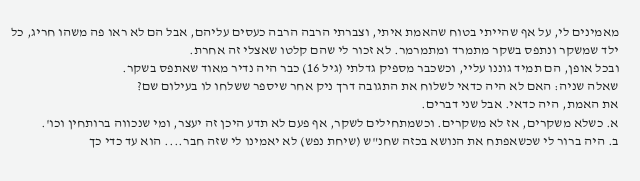מאמינים לי, על אף שהייתי בטוח שהאמת איתי, וצברתי הרבה הרבה כעסים עליהם, אבל הם לא ראו פה משהו חריג, כל ילד שמשקר ונתפס בשקר מתמרד ומתמרמר. לא זכור לי שהם קלטו שאצלי זה אחרת.
ובכל אופן, הם תמיד גוננו עליי, וכשכבר מספיק גדלתי (גיל 16) כבר היה נדיר מאוד שאתפס בשקר.
שאלה שניה: האם לא היה כדאי לשלוח את התגובה דרך ניק אחר שיספר ששלחו לו בעילום שם?
את האמת, היה כדאי. אבל שני דברים.
א. כשלא משקרים, אז לא משקרים. וכשמתחילים לשקר, אף פעם לא תדע היכן זה יעצר, ומי שנכווה ברותחין וכו'.
ב. היה ברור לי שכשאפתח את הנושא בכזה שחנ"ש (שיחת נפש) לא יאמינו לי שזה חבר.... הוא עד כדי כך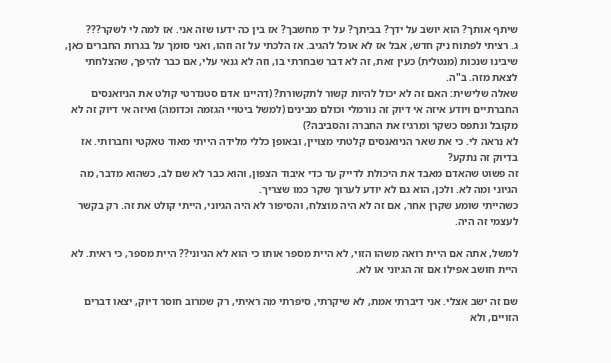שיתף אותך? הוא יושב על ידך? בביתך? על יד מחשבך? אז בין כה ידעו שזה אני. אז למה לי לשקר???
ג. רציתי לפתוח ניק חדש, אבל אז לא אוכל להגיב. אז הלכתי על זה וזהו, ואני סומך על בגרות החברים כאן, שיבינו שנכות (מנטלית) כעין זאת, זה לא דבר שבחרתי בו, וזה לא גנאי עלי, אם כבר להיפך, שהצלחתי לצאת מזה. ב"ה.
שאלה שלישית: האם זה לא יכול להיות קשור לתקשורת? (דהיינו אדם סטנדרטי קולט את הניואנסים החברתיים ויודע איזה אי דיוק זה נורמלי וכולם מבינים (למשל ביטויי הגזמה וכדומה) ואיזה אי דיוק זה לא מקובל ונתפס כשקר ומרגיז את החברה והסביבה?)
לא נראה לי. כי את שאר הניואנסים קלטתי מצויין, ובאופן כללי מלידה הייתי מאוד טאקטי וחברותי. אז בדיוק זה נתקע?
זה פשוט שהאדם מאבד את היכולת לדייק עד כדי איבוד הצפון, והוא כבר לא שם לב, כשהוא מדבר, מה הגיוני ומה לא. ולכן, הוא גם לא יודע לערוך שקר כמו שצריך.
כשהייתי שומע שקרן אחר, אם זה לא היה מוצלח, והסיפור לא היה הגיוני, הייתי קולט את זה. רק בקשר לעצמי זה היה.

למשל, אתה אם היית רואה משהו הזוי, לא היית מספר אותו כי הוא לא הגיוני?? היית מספר, כי ראית. לא היית חושב אפילו אם זה הגיוני או לא.

שם זה ישב אצלי. אני דיברתי אמת, לא שיקרתי, סיפרתי מה ראיתי, רק שמרוב חוסר דיוק, יצאו דברים הזויים, ולא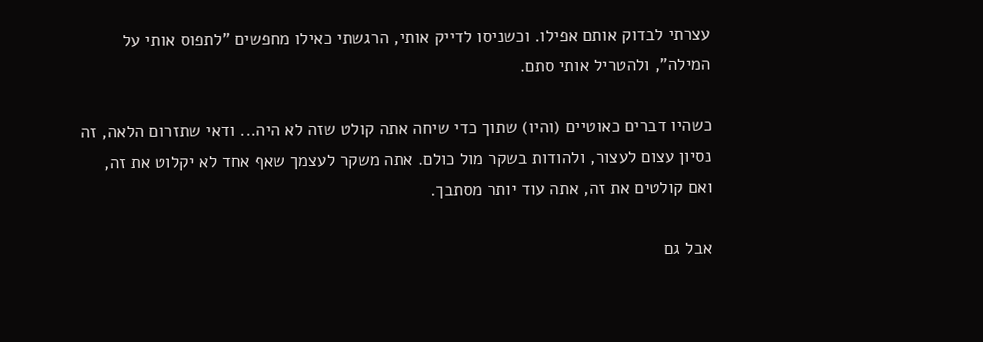עצרתי לבדוק אותם אפילו. וכשניסו לדייק אותי, הרגשתי כאילו מחפשים "לתפוס אותי על המילה", ולהטריל אותי סתם.

כשהיו דברים כאוטיים (והיו) שתוך כדי שיחה אתה קולט שזה לא היה... ודאי שתזרום הלאה, זה נסיון עצום לעצור, ולהודות בשקר מול כולם. אתה משקר לעצמך שאף אחד לא יקלוט את זה, ואם קולטים את זה, אתה עוד יותר מסתבך.

אבל גם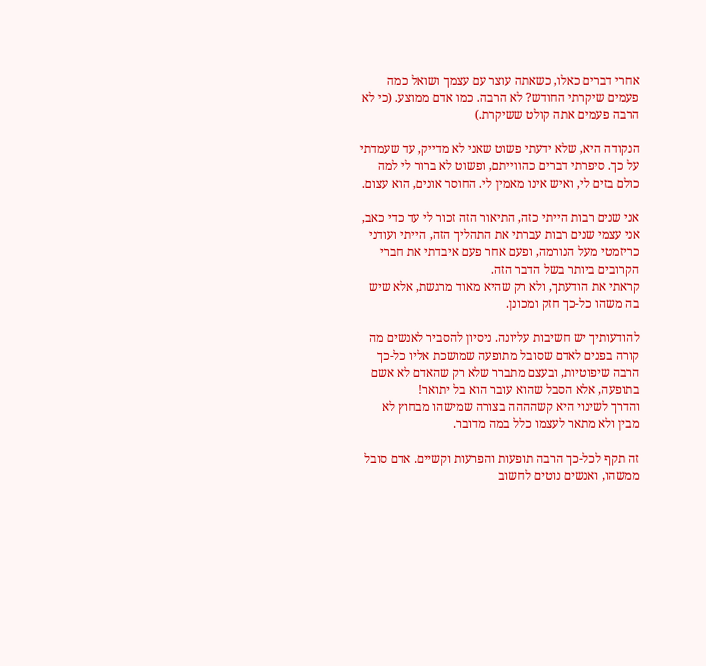אחרי דברים כאלו, כשאתה עוצר עם עצמך ושואל כמה פעמים שיקרתי החודש? לא הרבה. כמו אדם ממוצע. (כי לא הרבה פעמים אתה קולט ששיקרת.)

הנקודה היא, שלא ידעתי פשוט שאני לא מדייק, עד שעמדתי על כך. סיפרתי דברים כהווייתם, ופשוט לא ברור לי למה כולם בזים לי, ואיש אינו מאמין לי. החוסר אונים, הוא עצום.

אני שנים רבות הייתי כזה, התיאור הזה זכור לי עד כדי כאב, אני עצמי שנים רבות עברתי את התהליך הזה, הייתי ועודני כריזמטי מעל הנורמה, ופעם אחר פעם איבדתי את חברי הקרובים ביותר בשל הדבר הזה.
קראתי את הודעתך, ולא רק שהיא מאוד מרגשת, אלא שיש בה משהו כל-כך חזק ומכונן.

להודעותיך יש חשיבות עליונה. ניסיון להסביר לאנשים מה קורה בפנים לאדם שסובל מתופעה שמושכת אליו כל-כך הרבה שיפוטיות, ובעצם מתברר שלא רק שהאדם לא אשם בתופעה, אלא הסבל שהוא עובר הוא בל יתואר!
והדרך לשינוי היא קשהההה בצורה שמישהו מבחוץ לא מבין ולא מתאר לעצמו כלל במה מדובר.

זה תקף לכל-כך הרבה תופעות והפרעות וקשיים. אדם סובל ממשהו, ואנשים נוטים לחשוב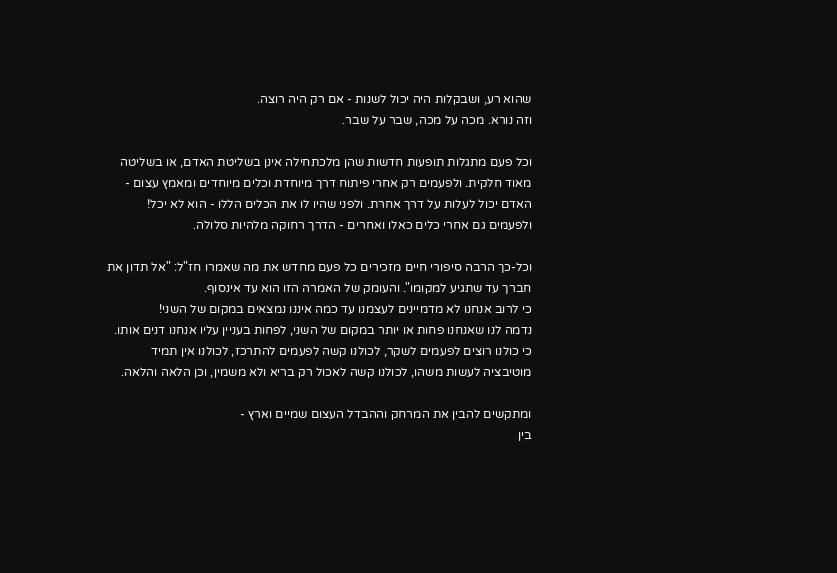שהוא רע, ושבקלות היה יכול לשנות - אם רק היה רוצה.
וזה נורא. מכה על מכה, שבר על שבר.

וכל פעם מתגלות תופעות חדשות שהן מלכתחילה אינן בשליטת האדם, או בשליטה מאוד חלקית. ולפעמים רק אחרי פיתוח דרך מיוחדת וכלים מיוחדים ומאמץ עצום - האדם יכול לעלות על דרך אחרת. ולפני שהיו לו את הכלים הללו - הוא לא יכל! ולפעמים גם אחרי כלים כאלו ואחרים - הדרך רחוקה מלהיות סלולה.

וכל-כך הרבה סיפורי חיים מזכירים כל פעם מחדש את מה שאמרו חז"ל: "אל תדון את חברך עד שתגיע למקומו". והעומק של האמרה הזו הוא עד אינסוף.
כי לרוב אנחנו לא מדמיינים לעצמנו עד כמה איננו נמצאים במקום של השני!
נדמה לנו שאנחנו פחות או יותר במקום של השני, לפחות בעניין עליו אנחנו דנים אותו.
כי כולנו רוצים לפעמים לשקר, לכולנו קשה לפעמים להתרכז, לכולנו אין תמיד מוטיבציה לעשות משהו, לכולנו קשה לאכול רק בריא ולא משמין, וכן הלאה והלאה.

ומתקשים להבין את המרחק וההבדל העצום שמיים וארץ -
בין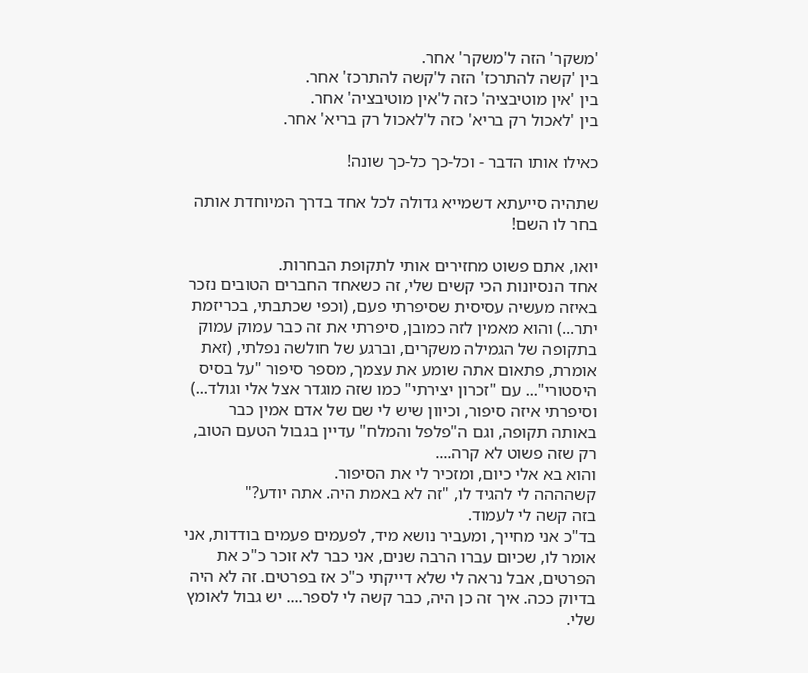'משקר' הזה ל'משקר' אחר.
בין 'קשה להתרכז' הזה ל'קשה להתרכז' אחר.
בין 'אין מוטיבציה' כזה ל'אין מוטיבציה' אחר.
בין 'לאכול רק בריא' כזה ל'לאכול רק בריא' אחר.

כאילו אותו הדבר - וכל-כך כל-כך שונה!

שתהיה סייעתא דשמייא גדולה לכל אחד בדרך המיוחדת אותה בחר לו השם!

יואו, אתם פשוט מחזירים אותי לתקופת הבחרות.
אחד הנסיונות הכי קשים שלי, זה כשאחד החברים הטובים נזכר באיזה מעשיה עסיסית שסיפרתי פעם, (וכפי שכתבתי, בכריזמת יתר...) והוא מאמין לזה כמובן, סיפרתי את זה כבר עמוק עמוק בתקופה של הגמילה משקרים, וברגע של חולשה נפלתי, (זאת אומרת, פתאום אתה שומע את עצמך, מספר סיפור "על בסיס היסטורי"... עם "זכרון יצירתי" כמו שזה מוגדר אצל אלי וגולד...) וסיפרתי איזה סיפור, וכיוון שיש לי שם של אדם אמין כבר באותה תקופה, וגם ה"פלפל והמלח" עדיין בגבול הטעם הטוב, רק שזה פשוט לא קרה....
והוא בא אלי כיום, ומזכיר לי את הסיפור.
קשהההה לי להגיד לו, "זה לא באמת היה. אתה יודע?"
בזה קשה לי לעמוד.
בד"כ אני מחייך, ומעביר נושא מיד, לפעמים פעמים בודדות, אני אומר לו, שכיום עברו הרבה שנים, אני כבר לא זוכר כ"כ את הפרטים, אבל נראה לי שלא דייקתי כ"כ אז בפרטים. זה לא היה בדיוק ככה. איך זה כן היה, כבר קשה לי לספר.... יש גבול לאומץ שלי.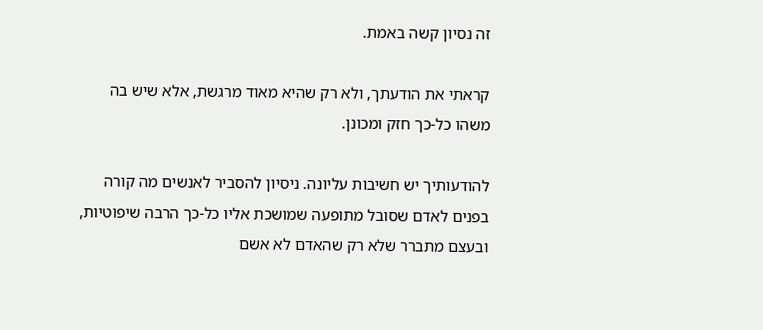זה נסיון קשה באמת.

קראתי את הודעתך, ולא רק שהיא מאוד מרגשת, אלא שיש בה משהו כל-כך חזק ומכונן.

להודעותיך יש חשיבות עליונה. ניסיון להסביר לאנשים מה קורה בפנים לאדם שסובל מתופעה שמושכת אליו כל-כך הרבה שיפוטיות, ובעצם מתברר שלא רק שהאדם לא אשם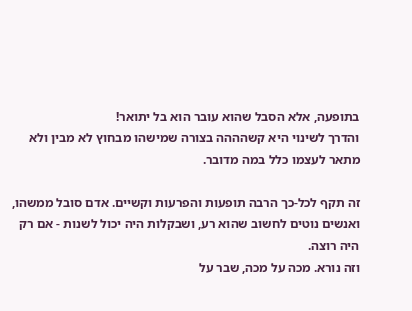בתופעה, אלא הסבל שהוא עובר הוא בל יתואר!
והדרך לשינוי היא קשהההה בצורה שמישהו מבחוץ לא מבין ולא מתאר לעצמו כלל במה מדובר.

זה תקף לכל-כך הרבה תופעות והפרעות וקשיים. אדם סובל ממשהו, ואנשים נוטים לחשוב שהוא רע, ושבקלות היה יכול לשנות - אם רק היה רוצה.
וזה נורא. מכה על מכה, שבר על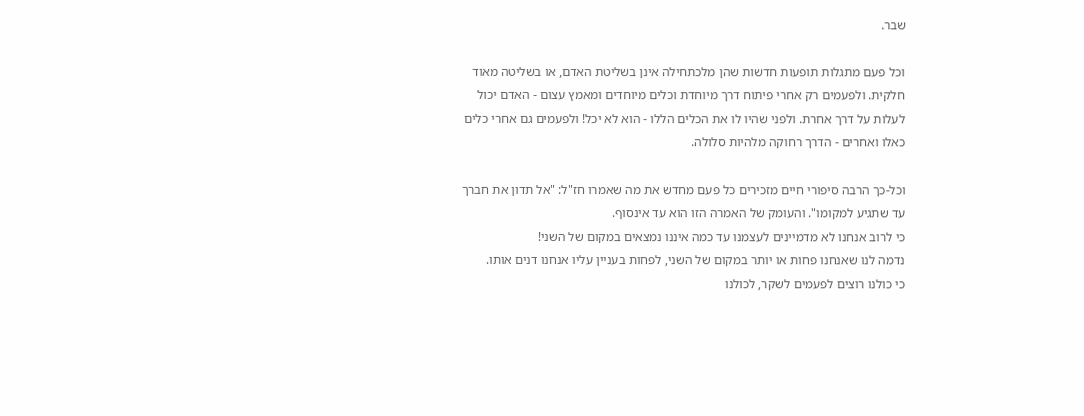שבר.

וכל פעם מתגלות תופעות חדשות שהן מלכתחילה אינן בשליטת האדם, או בשליטה מאוד חלקית. ולפעמים רק אחרי פיתוח דרך מיוחדת וכלים מיוחדים ומאמץ עצום - האדם יכול לעלות על דרך אחרת. ולפני שהיו לו את הכלים הללו - הוא לא יכל! ולפעמים גם אחרי כלים כאלו ואחרים - הדרך רחוקה מלהיות סלולה.

וכל-כך הרבה סיפורי חיים מזכירים כל פעם מחדש את מה שאמרו חז"ל: "אל תדון את חברך עד שתגיע למקומו". והעומק של האמרה הזו הוא עד אינסוף.
כי לרוב אנחנו לא מדמיינים לעצמנו עד כמה איננו נמצאים במקום של השני!
נדמה לנו שאנחנו פחות או יותר במקום של השני, לפחות בעניין עליו אנחנו דנים אותו.
כי כולנו רוצים לפעמים לשקר, לכולנו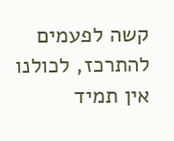קשה לפעמים להתרכז, לכולנו אין תמיד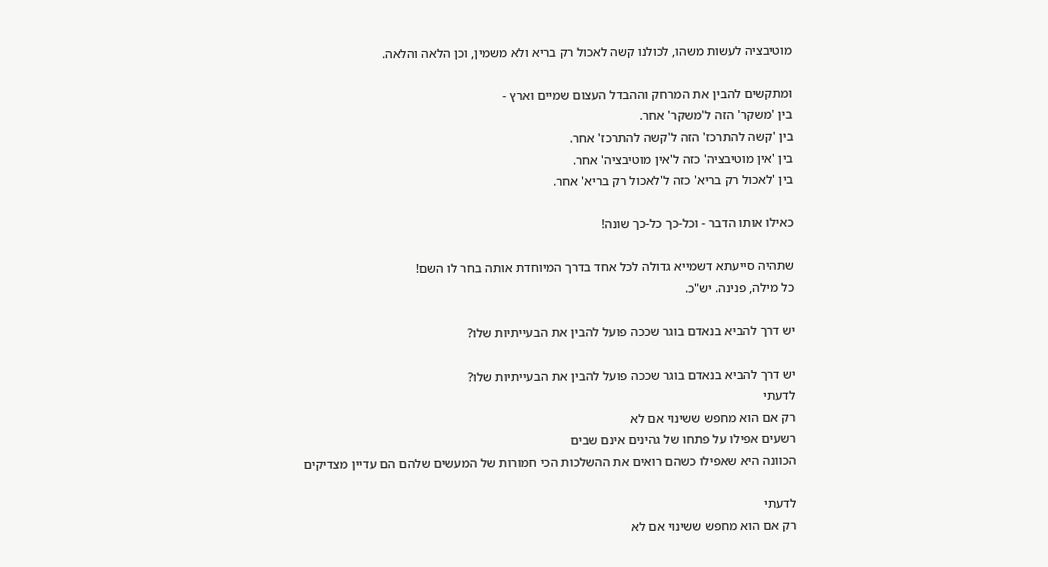מוטיבציה לעשות משהו, לכולנו קשה לאכול רק בריא ולא משמין, וכן הלאה והלאה.

ומתקשים להבין את המרחק וההבדל העצום שמיים וארץ -
בין 'משקר' הזה ל'משקר' אחר.
בין 'קשה להתרכז' הזה ל'קשה להתרכז' אחר.
בין 'אין מוטיבציה' כזה ל'אין מוטיבציה' אחר.
בין 'לאכול רק בריא' כזה ל'לאכול רק בריא' אחר.

כאילו אותו הדבר - וכל-כך כל-כך שונה!

שתהיה סייעתא דשמייא גדולה לכל אחד בדרך המיוחדת אותה בחר לו השם!
כל מילה, פנינה. יש"כ.

יש דרך להביא בנאדם בוגר שככה פועל להבין את הבעייתיות שלו?

יש דרך להביא בנאדם בוגר שככה פועל להבין את הבעייתיות שלו?
לדעתי
רק אם הוא מחפש ששינוי אם לא
רשעים אפילו על פתחו של גהינים אינם שבים
הכוונה היא שאפילו כשהם רואים את ההשלכות הכי חמורות של המעשים שלהם הם עדיין מצדיקים

לדעתי
רק אם הוא מחפש ששינוי אם לא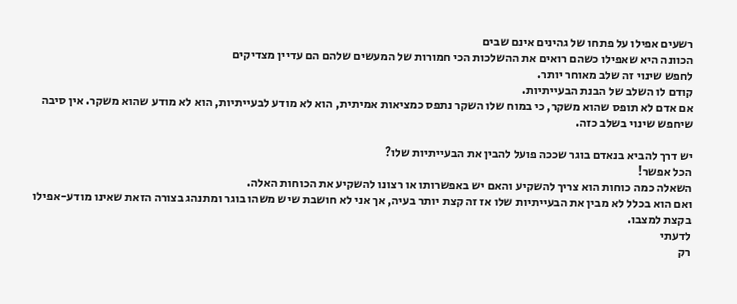רשעים אפילו על פתחו של גהינים אינם שבים
הכוונה היא שאפילו כשהם רואים את ההשלכות הכי חמורות של המעשים שלהם הם עדיין מצדיקים
לחפש שינוי זה שלב מאוחר יותר.
קודם לו השלב של הבנת הבעייתיות.
אם אדם לא תופס שהוא משקר, כי במוח שלו השקר נתפס כמציאות אמיתית, הוא לא מודע לבעייתיות, הוא לא מודע שהוא משקר. אין סיבה שיחפש שינוי בשלב כזה.

יש דרך להביא בנאדם בוגר שככה פועל להבין את הבעייתיות שלו?
הכל אפשר!
השאלה כמה כוחות הוא צריך להשקיע והאם יש באפשרותו או רצונו להשקיע את הכוחות האלה.
ואם הוא בכלל לא מבין את הבעייתיות שלו אז זה קצת יותר בעיה, אך אני לא חושבת שיש משהו בוגר ומתנהג בצורה הזאת שאינו מודע-אפילו בקצת למצבו.
לדעתי
רק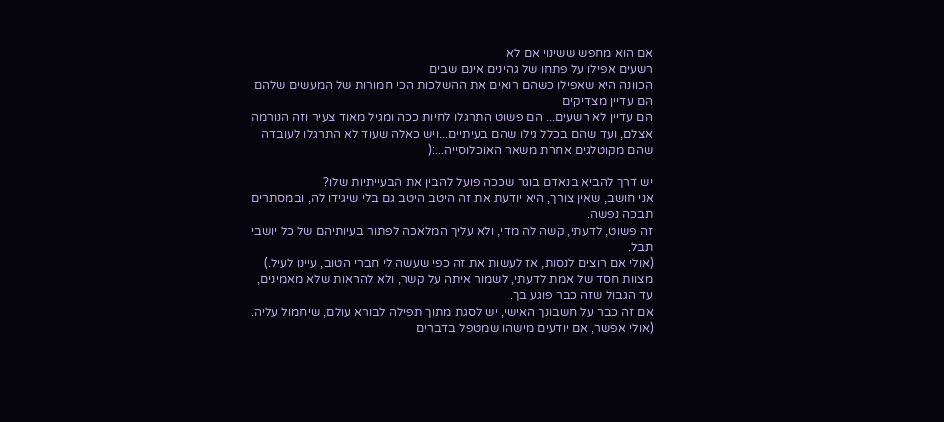אם הוא מחפש ששינוי אם לא
רשעים אפילו על פתחו של גהינים אינם שבים
הכוונה היא שאפילו כשהם רואים את ההשלכות הכי חמורות של המעשים שלהם הם עדיין מצדיקים
הם עדיין לא רשעים... הם פשוט התרגלו לחיות ככה ומגיל מאוד צעיר וזה הנורמה אצלם, ועד שהם בכלל גילו שהם בעיתיים...ויש כאלה שעוד לא התרגלו לעובדה שהם מקוטלגים אחרת משאר האוכלוסייה...:(

יש דרך להביא בנאדם בוגר שככה פועל להבין את הבעייתיות שלו?
אני חושב, שאין צורך, היא יודעת את זה היטב היטב גם בלי שיגידו לה, ובמסתרים תבכה נפשה.
זה פשוט, לדעתי, קשה לה מדי, ולא עליך המלאכה לפתור בעיותיהם של כל יושבי תבל.
(אולי אם רוצים לנסות, אז לעשות את זה כפי שעשה לי חברי הטוב, עיינו לעיל.)
מצוות חסד של אמת לדעתי, לשמור איתה על קשר, ולא להראות שלא מאמינים, עד הגבול שזה כבר פוגע בך.
אם זה כבר על חשבונך האישי, יש לסגת מתוך תפילה לבורא עולם, שיחמול עליה.
(אולי אפשר, אם יודעים מישהו שמטפל בדברים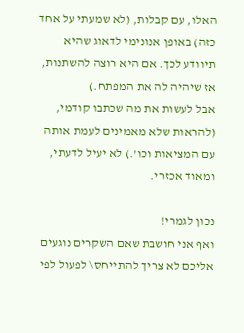האלו, עם קבלות, (לא שמעתי על אחד כזה) באופן אנונימי לדאוג שהיא תיוודע לכך. אם היא רוצה להשתנות, אז שיהיה לה את המפתח.)
אבל לעשות את מה שכתבו קודמי, (להראות שלא מאמינים לעמת אותה עם המציאות וכו'.) לא יעיל לדעתי, ומאוד אכזרי.

נכון לגמרי!
ואף אני חושבת שאם השקרים נוגעים אליכם לא צריך להתייחס\ לפעול לפי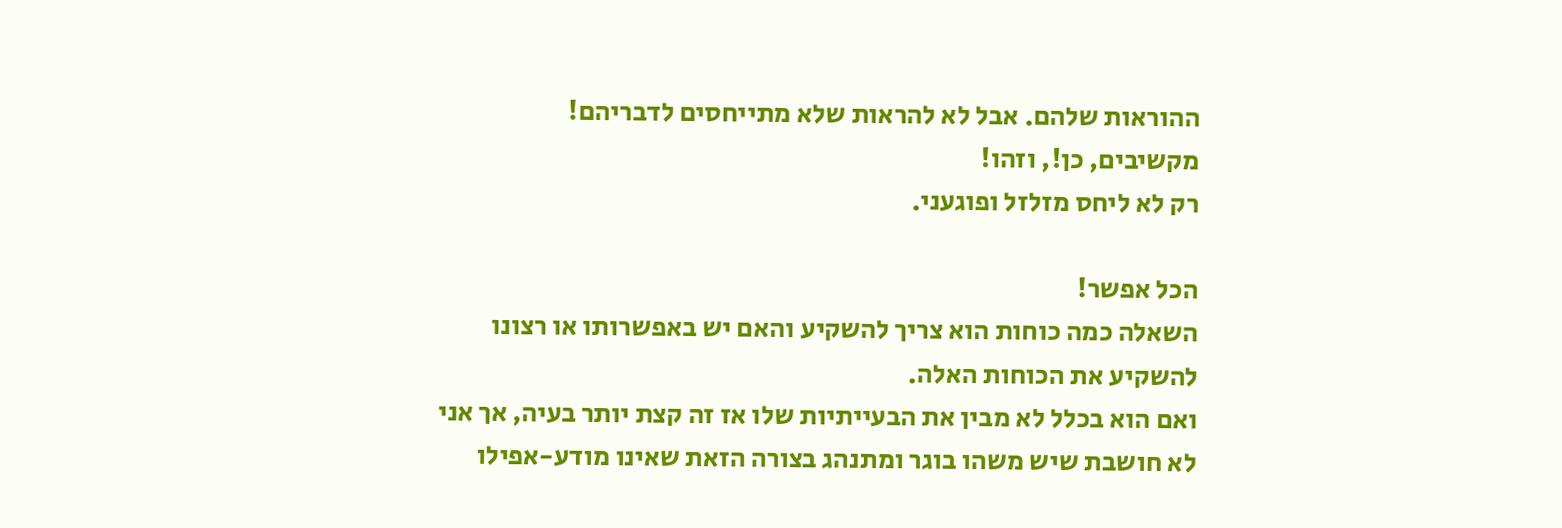ההוראות שלהם. אבל לא להראות שלא מתייחסים לדבריהם!
מקשיבים, כן!, וזהו!
רק לא ליחס מזלזל ופוגעני.

הכל אפשר!
השאלה כמה כוחות הוא צריך להשקיע והאם יש באפשרותו או רצונו להשקיע את הכוחות האלה.
ואם הוא בכלל לא מבין את הבעייתיות שלו אז זה קצת יותר בעיה, אך אני לא חושבת שיש משהו בוגר ומתנהג בצורה הזאת שאינו מודע-אפילו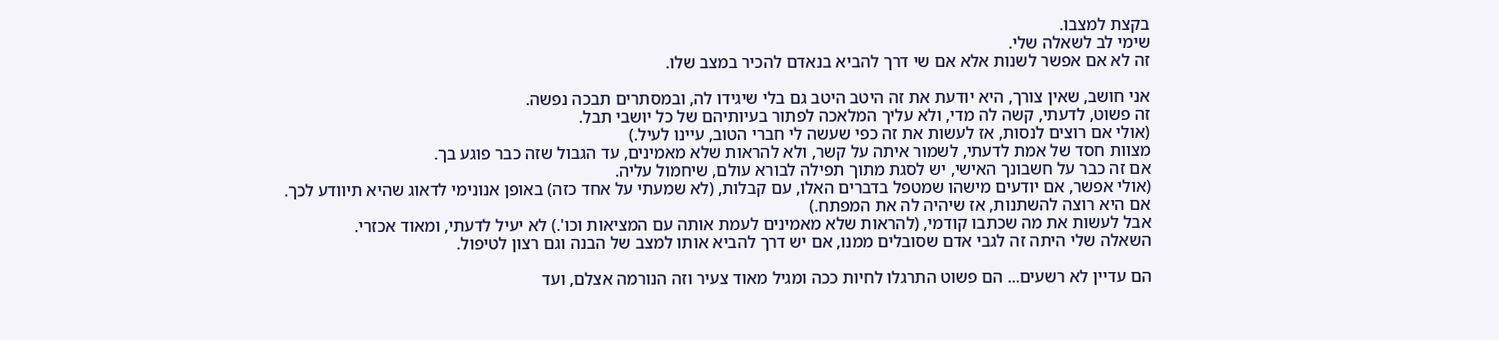בקצת למצבו.
שימי לב לשאלה שלי.
זה לא אם אפשר לשנות אלא אם שי דרך להביא בנאדם להכיר במצב שלו.

אני חושב, שאין צורך, היא יודעת את זה היטב היטב גם בלי שיגידו לה, ובמסתרים תבכה נפשה.
זה פשוט, לדעתי, קשה לה מדי, ולא עליך המלאכה לפתור בעיותיהם של כל יושבי תבל.
(אולי אם רוצים לנסות, אז לעשות את זה כפי שעשה לי חברי הטוב, עיינו לעיל.)
מצוות חסד של אמת לדעתי, לשמור איתה על קשר, ולא להראות שלא מאמינים, עד הגבול שזה כבר פוגע בך.
אם זה כבר על חשבונך האישי, יש לסגת מתוך תפילה לבורא עולם, שיחמול עליה.
(אולי אפשר, אם יודעים מישהו שמטפל בדברים האלו, עם קבלות, (לא שמעתי על אחד כזה) באופן אנונימי לדאוג שהיא תיוודע לכך. אם היא רוצה להשתנות, אז שיהיה לה את המפתח.)
אבל לעשות את מה שכתבו קודמי, (להראות שלא מאמינים לעמת אותה עם המציאות וכו'.) לא יעיל לדעתי, ומאוד אכזרי.
השאלה שלי היתה זה לגבי אדם שסובלים ממנו, אם יש דרך להביא אותו למצב של הבנה וגם רצון לטיפול.

הם עדיין לא רשעים... הם פשוט התרגלו לחיות ככה ומגיל מאוד צעיר וזה הנורמה אצלם, ועד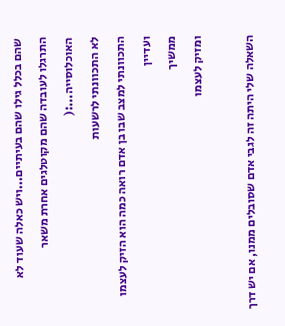שהם בכלל גילו שהם בעיתיים...ויש כאלה שעוד לא התרגלו לעובדה שהם מקוטלגים אחרת משאר האוכלוסייה...:(
לא התכוונתי לרשעות
התכוונתי למצב שבו בן אדם רואה כמה הוא הזיק לעצמו
ועדיין
ממשיך
ומזיק לעצמו

השאלה שלי היתה זה לגבי אדם שסובלים ממנו, אם יש דרך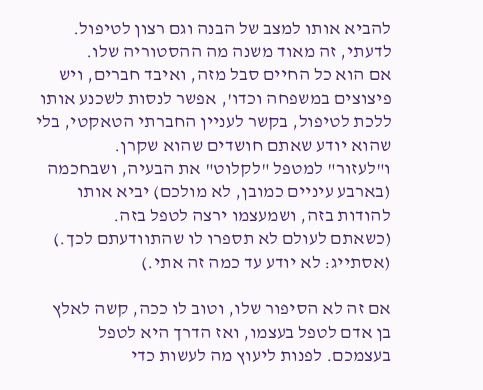להביא אותו למצב של הבנה וגם רצון לטיפול.
לדעתי, זה מאוד משנה מה ההסטוריה שלו.
אם הוא כל החיים סבל מזה, ואיבד חברים, ויש פיצוצים במשפחה וכדו', אפשר לנסות לשכנע אותו ללכת לטיפול, בקשר לעניין החברתי הטאקטי, בלי שהוא יודע שאתם חושדים שהוא שקרן.
ו"לעזור" למטפל "לקלוט" את הבעיה, ושבחכמה (בארבע עיניים כמובן, לא מולכם) יביא אותו להודות בזה, ושמעצמו ירצה לטפל בזה.
(כשאתם לעולם לא תספרו לו שהתוודעתם לכך.)
(אסתייג: לא יודע עד כמה זה אתי.)

אם זה לא הסיפור שלו, וטוב לו ככה, קשה לאלץ בן אדם לטפל בעצמו, ואז הדרך היא לטפל בעצמכם. לפנות ליעוץ מה לעשות כדי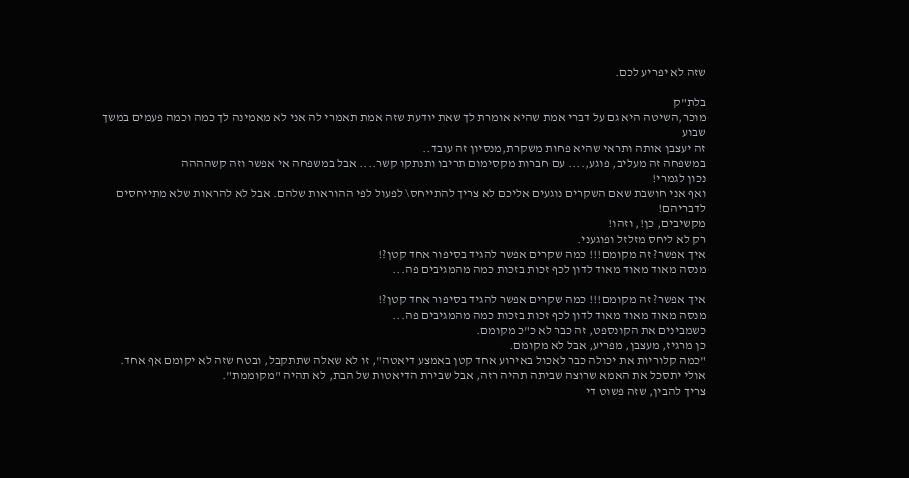שזה לא יפריע לכם.

בלת"ק
מוכר,השיטה היא גם על דברי אמת שהיא אומרת לך שאת יודעת שזה אמת תאמרי לה אני לא מאמינה לך כמה וכמה פעמים במשך שבוע
זה יעצבן אותה ותראי שהיא פחות משקרת,מנסיון זה עובד..
במשפחה זה מעליב, פוגע,.... עם חברות מקסימום תריבו ותנתקו קשר.... אבל במשפחה אי אפשר וזה קשהההה
נכון לגמרי!
ואף אני חושבת שאם השקרים נוגעים אליכם לא צריך להתייחס\ לפעול לפי ההוראות שלהם. אבל לא להראות שלא מתייחסים לדבריהם!
מקשיבים, כן!, וזהו!
רק לא ליחס מזלזל ופוגעני.
איך אפשר? זה מקומם!!! כמה שקרים אפשר להגיד בסיפור אחד קטן?!
מנסה מאוד מאוד מאוד לדון לכף זכות בזכות כמה מהמגיבים פה...

איך אפשר? זה מקומם!!! כמה שקרים אפשר להגיד בסיפור אחד קטן?!
מנסה מאוד מאוד מאוד לדון לכף זכות בזכות כמה מהמגיבים פה...
כשמבינים את הקונספט, זה כבר לא כ"כ מקומם.
כן מרגיז, מעצבן, מפריע, אבל לא מקומם.
"כמה קלוריות את יכולה כבר לאכול באירוע אחד קטן באמצע דיאטה", זו לא שאלה שתתקבל, ובטח שזה לא יקומם אף אחד.
אולי יתסכל את האמא שרוצה שביתה תהיה רזה, אבל שבירת הדיאטות של הבת, לא תהיה "מקוממת".
צריך להבין, שזה פשוט די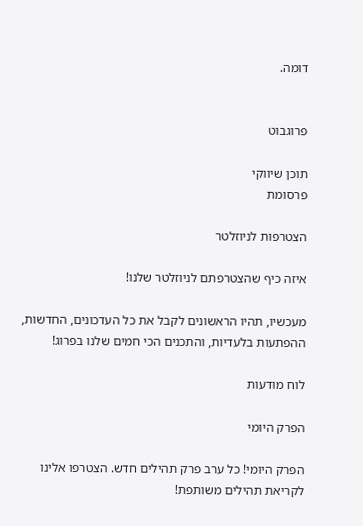דומה.


פרוגבוט

תוכן שיווקי
פרסומת

הצטרפות לניוזלטר

איזה כיף שהצטרפתם לניוזלטר שלנו!

מעכשיו, תהיו הראשונים לקבל את כל העדכונים, החדשות, ההפתעות בלעדיות, והתכנים הכי חמים שלנו בפרוג!

לוח מודעות

הפרק היומי

הפרק היומי! כל ערב פרק תהילים חדש. הצטרפו אלינו לקריאת תהילים משותפת!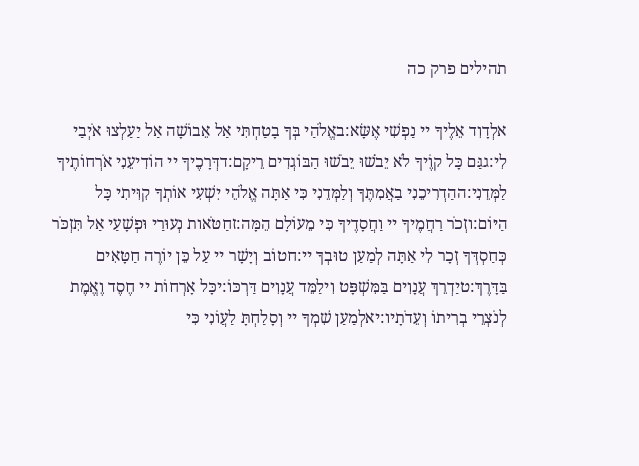תהילים פרק כה

אלְדָוִד אֵלֶיךָ יי נַפְשִׁי אֶשָּׂא:באֱלֹהַי בְּךָ בָטַחְתִּי אַל אֵבוֹשָׁה אַל יַעַלְצוּ אֹיְבַי לִי:גגַּם כָּל קוֶֹיךָ לֹא יֵבֹשׁוּ יֵבֹשׁוּ הַבּוֹגְדִים רֵיקָם:דדְּרָכֶיךָ יי הוֹדִיעֵנִי אֹרְחוֹתֶיךָ לַמְּדֵנִי:ההַדְרִיכֵנִי בַאֲמִתֶּךָ וְלַמְּדֵנִי כִּי אַתָּה אֱלֹהֵי יִשְׁעִי אוֹתְךָ קִוִּיתִי כָּל הַיּוֹם:וזְכֹר רַחֲמֶיךָ יי וַחֲסָדֶיךָ כִּי מֵעוֹלָם הֵמָּה:זחַטֹּאות נְעוּרַי וּפְשָׁעַי אַל תִּזְכֹּר כְּחַסְדְּךָ זְכָר לִי אַתָּה לְמַעַן טוּבְךָ יי:חטוֹב וְיָשָׁר יי עַל כֵּן יוֹרֶה חַטָּאִים בַּדָּרֶךְ:טיַדְרֵךְ עֲנָוִים בַּמִּשְׁפָּט וִילַמֵּד עֲנָוִים דַּרְכּוֹ:יכָּל אָרְחוֹת יי חֶסֶד וֶאֱמֶת לְנֹצְרֵי בְרִיתוֹ וְעֵדֹתָיו:יאלְמַעַן שִׁמְךָ יי וְסָלַחְתָּ לַעֲוֹנִי כִּי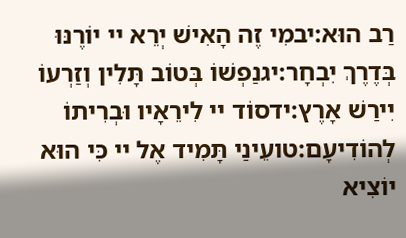רַב הוּא:יבמִי זֶה הָאִישׁ יְרֵא יי יוֹרֶנּוּ בְּדֶרֶךְ יִבְחָר:יגנַפְשׁוֹ בְּטוֹב תָּלִין וְזַרְעוֹ יִירַשׁ אָרֶץ:ידסוֹד יי לִירֵאָיו וּבְרִיתוֹ לְהוֹדִיעָם:טועֵינַי תָּמִיד אֶל יי כִּי הוּא יוֹצִיא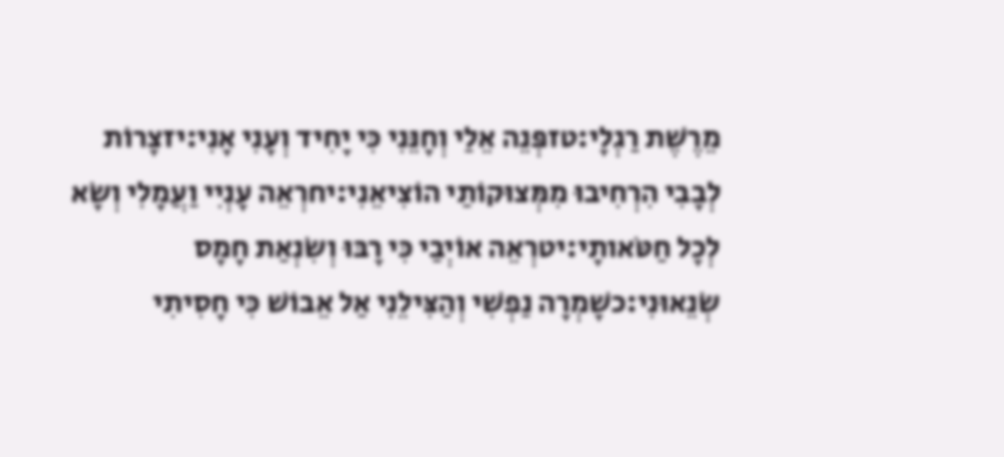מֵרֶשֶׁת רַגְלָי:טזפְּנֵה אֵלַי וְחָנֵּנִי כִּי יָחִיד וְעָנִי אָנִי:יזצָרוֹת לְבָבִי הִרְחִיבוּ מִמְּצוּקוֹתַי הוֹצִיאֵנִי:יחרְאֵה עָנְיִי וַעֲמָלִי וְשָׂא לְכָל חַטֹּאותָי:יטרְאֵה אוֹיְבַי כִּי רָבּוּ וְשִׂנְאַת חָמָס שְׂנֵאוּנִי:כשָׁמְרָה נַפְשִׁי וְהַצִּילֵנִי אַל אֵבוֹשׁ כִּי חָסִיתִי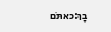בָךְ:כאתֹּם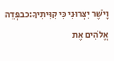וָיֹשֶׁר יִצְּרוּנִי כִּי קִוִּיתִיךָ:כבפְּדֵה אֱלֹהִים אֶת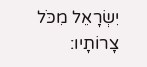יִשְׂרָאֵל מִכֹּל צָרוֹתָיו: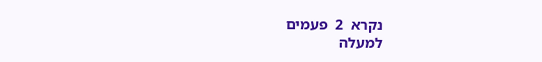נקרא  2  פעמים
למעלה